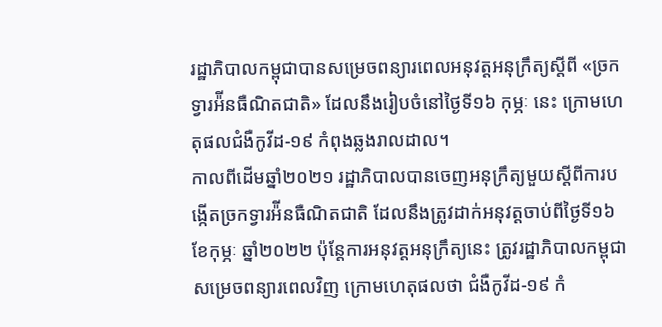រដ្ឋាភិបាលកម្ពុជាបានសម្រេចពន្យារពេលអនុវត្តអនុក្រឹត្យស្ដីពី «ច្រកទ្វារអ៉ីនធឺណិតជាតិ» ដែលនឹងរៀបចំនៅថ្ងៃទី១៦ កុម្ភៈ នេះ ក្រោមហេតុផលជំងឺកូវីដ-១៩ កំពុងឆ្លងរាលដាល។
កាលពីដើមឆ្នាំ២០២១ រដ្ឋាភិបាលបានចេញអនុក្រឹត្យមួយស្ដីពីការបង្កើតច្រកទ្វារអ៉ីនធឺណិតជាតិ ដែលនឹងត្រូវដាក់អនុវត្តចាប់ពីថ្ងៃទី១៦ ខែកុម្ភៈ ឆ្នាំ២០២២ ប៉ុន្តែការអនុវត្តអនុក្រឹត្យនេះ ត្រូវរដ្ឋាភិបាលកម្ពុជាសម្រេចពន្យារពេលវិញ ក្រោមហេតុផលថា ជំងឺកូវីដ-១៩ កំ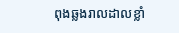ពុងឆ្លងរាលដាលខ្លាំ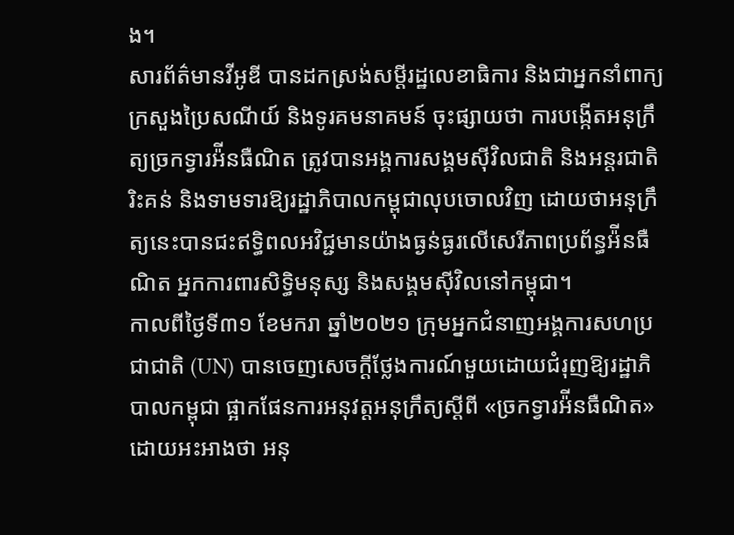ង។
សារព័ត៌មានវីអូឌី បានដកស្រង់សម្ដីរដ្ឋលេខាធិការ និងជាអ្នកនាំពាក្យក្រសួងប្រៃសណីយ៍ និងទូរគមនាគមន៍ ចុះផ្សាយថា ការបង្កើតអនុក្រឹត្យច្រកទ្វារអ៉ីនធឺណិត ត្រូវបានអង្គការសង្គមស៊ីវិលជាតិ និងអន្តរជាតិរិះគន់ និងទាមទារឱ្យរដ្ឋាភិបាលកម្ពុជាលុបចោលវិញ ដោយថាអនុក្រឹត្យនេះបានជះឥទ្ធិពលអវិជ្ជមានយ៉ាងធ្ងន់ធ្ងរលើសេរីភាពប្រព័ន្ធអ៉ីនធឺណិត អ្នកការពារសិទ្ធិមនុស្ស និងសង្គមស៊ីវិលនៅកម្ពុជា។
កាលពីថ្ងៃទី៣១ ខែមករា ឆ្នាំ២០២១ ក្រុមអ្នកជំនាញអង្គការសហប្រជាជាតិ (UN) បានចេញសេចក្ដីថ្លែងការណ៍មួយដោយជំរុញឱ្យរដ្ឋាភិបាលកម្ពុជា ផ្អាកផែនការអនុវត្តអនុក្រឹត្យស្ដីពី «ច្រកទ្វារអ៉ីនធឺណិត» ដោយអះអាងថា អនុ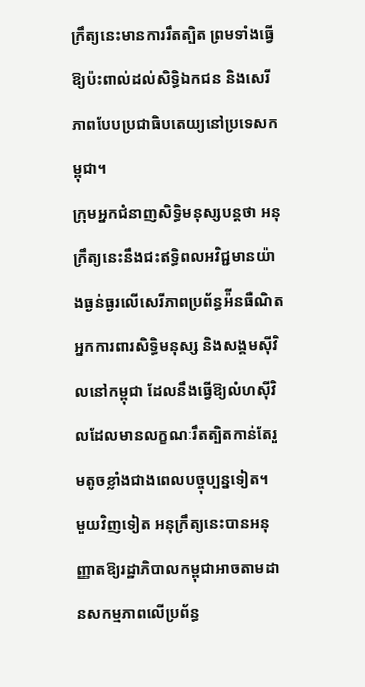ក្រឹត្យនេះមានការរឹតត្បិត ព្រមទាំងធ្វើឱ្យប៉ះពាល់ដល់សិទ្ធិឯកជន និងសេរីភាពបែបប្រជាធិបតេយ្យនៅប្រទេសកម្ពុជា។
ក្រុមអ្នកជំនាញសិទ្ធិមនុស្សបន្តថា អនុក្រឹត្យនេះនឹងជះឥទ្ធិពលអវិជ្ជមានយ៉ាងធ្ងន់ធ្ងរលើសេរីភាពប្រព័ន្ធអ៉ីនធឺណិត អ្នកការពារសិទ្ធិមនុស្ស និងសង្គមស៊ីវិលនៅកម្ពុជា ដែលនឹងធ្វើឱ្យលំហស៊ីវិលដែលមានលក្ខណៈរឹតត្បិតកាន់តែរួមតូចខ្លាំងជាងពេលបច្ចុប្បន្នទៀត។
មួយវិញទៀត អនុក្រឹត្យនេះបានអនុញ្ញាតឱ្យរដ្ឋាភិបាលកម្ពុជាអាចតាមដានសកម្មភាពលើប្រព័ន្ធ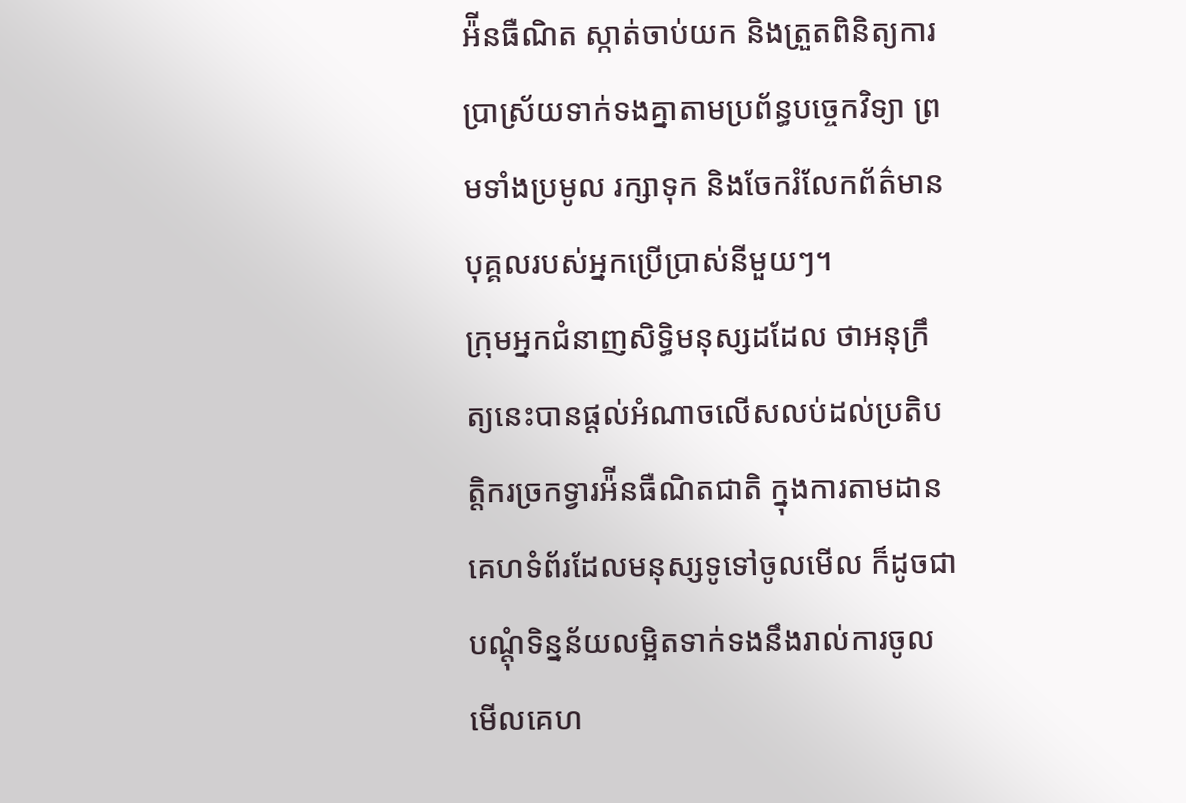អ៉ីនធឺណិត ស្កាត់ចាប់យក និងត្រួតពិនិត្យការប្រាស្រ័យទាក់ទងគ្នាតាមប្រព័ន្ធបច្ចេកវិទ្យា ព្រមទាំងប្រមូល រក្សាទុក និងចែករំលែកព័ត៌មានបុគ្គលរបស់អ្នកប្រើប្រាស់នីមួយៗ។
ក្រុមអ្នកជំនាញសិទ្ធិមនុស្សដដែល ថាអនុក្រឹត្យនេះបានផ្ដល់អំណាចលើសលប់ដល់ប្រតិបត្តិករច្រកទ្វារអ៉ីនធឺណិតជាតិ ក្នុងការតាមដានគេហទំព័រដែលមនុស្សទូទៅចូលមើល ក៏ដូចជាបណ្ដុំទិន្នន័យលម្អិតទាក់ទងនឹងរាល់ការចូលមើលគេហ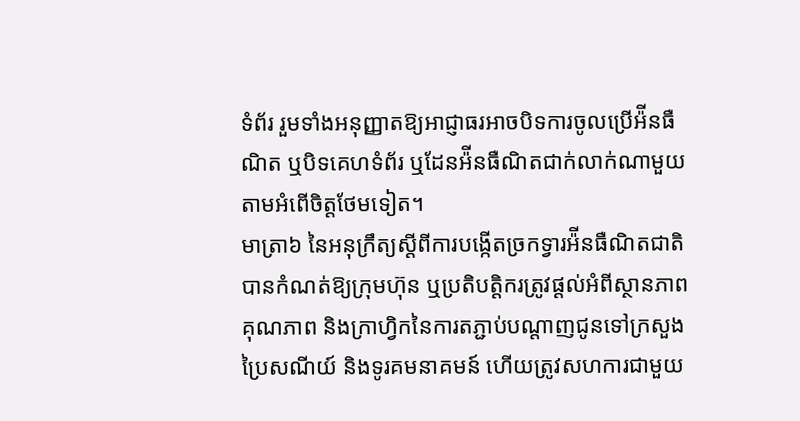ទំព័រ រួមទាំងអនុញ្ញាតឱ្យអាជ្ញាធរអាចបិទការចូលប្រើអ៉ីនធឺណិត ឬបិទគេហទំព័រ ឬដែនអ៉ីនធឺណិតជាក់លាក់ណាមួយតាមអំពើចិត្តថែមទៀត។
មាត្រា៦ នៃអនុក្រឹត្យស្ដីពីការបង្កើតច្រកទ្វារអ៉ីនធឺណិតជាតិ បានកំណត់ឱ្យក្រុមហ៊ុន ឬប្រតិបត្តិករត្រូវផ្ដល់អំពីស្ថានភាព គុណភាព និងក្រាហ្វិកនៃការតភ្ជាប់បណ្ដាញជូនទៅក្រសួងប្រៃសណីយ៍ និងទូរគមនាគមន៍ ហើយត្រូវសហការជាមួយ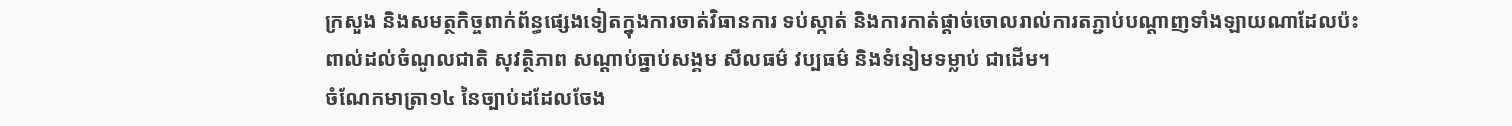ក្រសួង និងសមត្ថកិច្ចពាក់ព័ន្ធផ្សេងទៀតក្នុងការចាត់វិធានការ ទប់ស្កាត់ និងការកាត់ផ្ដាច់ចោលរាល់ការតភ្ជាប់បណ្ដាញទាំងឡាយណាដែលប៉ះពាល់ដល់ចំណូលជាតិ សុវត្ថិភាព សណ្ដាប់ធ្នាប់សង្គម សីលធម៌ វប្បធម៌ និងទំនៀមទម្លាប់ ជាដើម។
ចំណែកមាត្រា១៤ នៃច្បាប់ដដែលចែង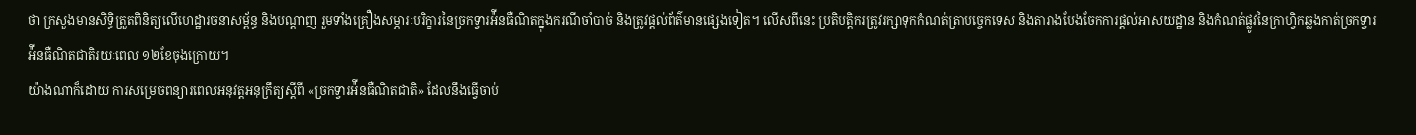ថា ក្រសួងមានសិទ្ធិត្រួតពិនិត្យលើហេដ្ឋារចនាសម្ព័ន្ធ និងបណ្ដាញ រួមទាំងគ្រឿងសម្ភារៈបរិក្ខារនៃច្រកទ្វារអ៉ីនធឺណិតក្នុងករណីចាំបាច់ និងត្រូវផ្ដល់ព័ត៌មានផ្សេងទៀត។ លើសពីនេះ ប្រតិបត្តិករត្រូវរក្សាទុកកំណត់ត្រាបច្ចេកទេស និងតារាងបែងចែកការផ្ដល់អាសយដ្ឋាន និងកំណត់ផ្លូវនៃក្រាហ្វិកឆ្លងកាត់ច្រកទ្វារអ៉ីនធឺណិតជាតិរយៈពេល ១២ខែចុងក្រោយ។
យ៉ាងណាក៏ដោយ ការសម្រេចពន្យារពេលអនុវត្តអនុក្រឹត្យស្ដីពី «ច្រកទ្វារអ៉ីនធឺណិតជាតិ» ដែលនឹងធ្វើចាប់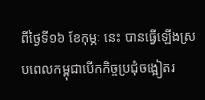ពីថ្ងៃទី១៦ ខែកុម្ភៈ នេះ បានធ្វើឡើងស្របពេលកម្ពុជាបើកកិច្ចប្រជុំចង្អៀតរ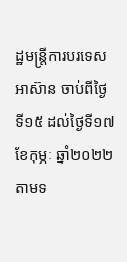ដ្ឋមន្ត្រីការបរទេសអាស៊ាន ចាប់ពីថ្ងៃទី១៥ ដល់ថ្ងៃទី១៧ ខែកុម្ភៈ ឆ្នាំ២០២២ តាមទ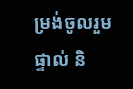ម្រង់ចូលរួមផ្ទាល់ និ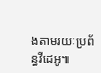ងតាមរយៈប្រព័ន្ធវីដេអូ៕